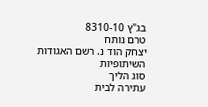בג"ץ 8310-10
טרם נותח
יצחק הוד נ. רשם האגודות השיתופיות
סוג הליך
עתירה לבית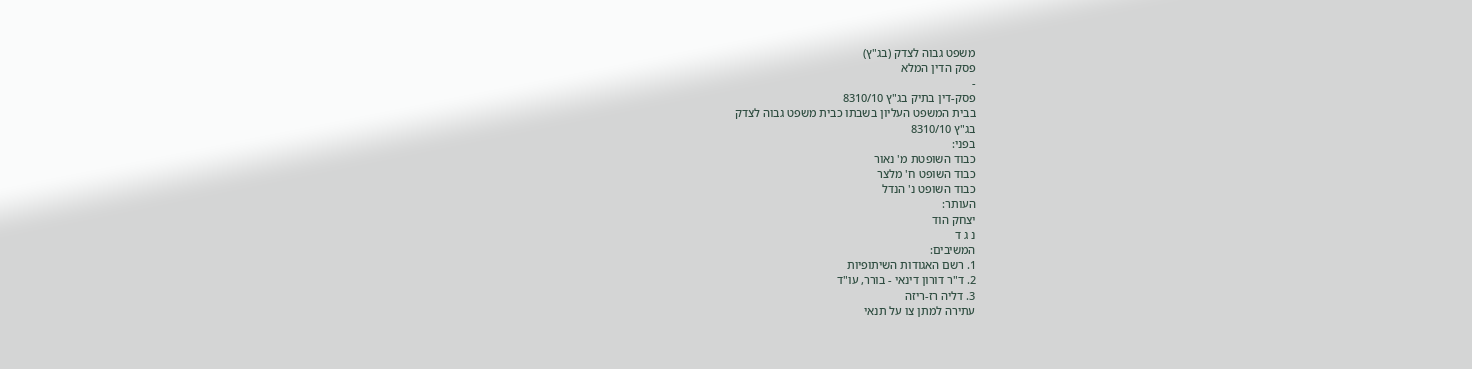משפט גבוה לצדק (בג"ץ)
פסק הדין המלא
-
פסק-דין בתיק בג"ץ 8310/10
בבית המשפט העליון בשבתו כבית משפט גבוה לצדק
בג"ץ 8310/10
בפני:
כבוד השופטת מ' נאור
כבוד השופט ח' מלצר
כבוד השופט נ' הנדל
העותר:
יצחק הוד
נ ג ד
המשיבים:
1. רשם האגודות השיתופיות
2. ד"ר דורון דינאי - בורר, עו"ד
3. דליה רז-ריזה
עתירה למתן צו על תנאי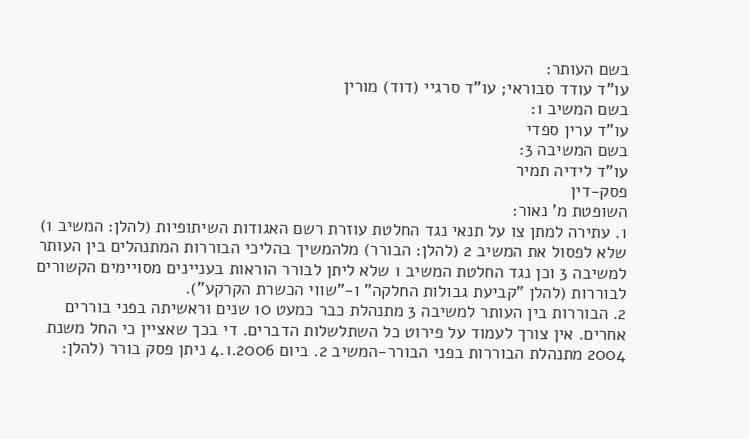בשם העותר:
עו"ד עודד סבוראי; עו"ד סרגיי (דוד) מורין
בשם המשיב 1:
עו"ד ערין ספדי
בשם המשיבה 3:
עו"ד לידיה תמיר
פסק-דין
השופטת מ' נאור:
1. עתירה למתן צו על תנאי נגד החלטת עוזרת רשם האגודות השיתופיות (להלן: המשיב 1) שלא לפסול את המשיב 2 (להלן: הבורר) מלהמשיך בהליכי הבוררות המתנהלים בין העותר למשיבה 3 וכן נגד החלטת המשיב 1 שלא ליתן לבורר הוראות בעניינים מסויימים הקשורים לבוררות (להלן "קביעת גבולות החלקה" ו-"שווי הכשרת הקרקע").
2. הבוררות בין העותר למשיבה 3 מתנהלת כבר כמעט 10 שנים וראשיתה בפני בוררים אחרים. אין צורך לעמוד על פירוט כל השתלשלות הדברים. די בכך שאציין כי החל משנת 2004 מתנהלת הבוררות בפני הבורר-המשיב 2. ביום 4.1.2006 ניתן פסק בורר (להלן: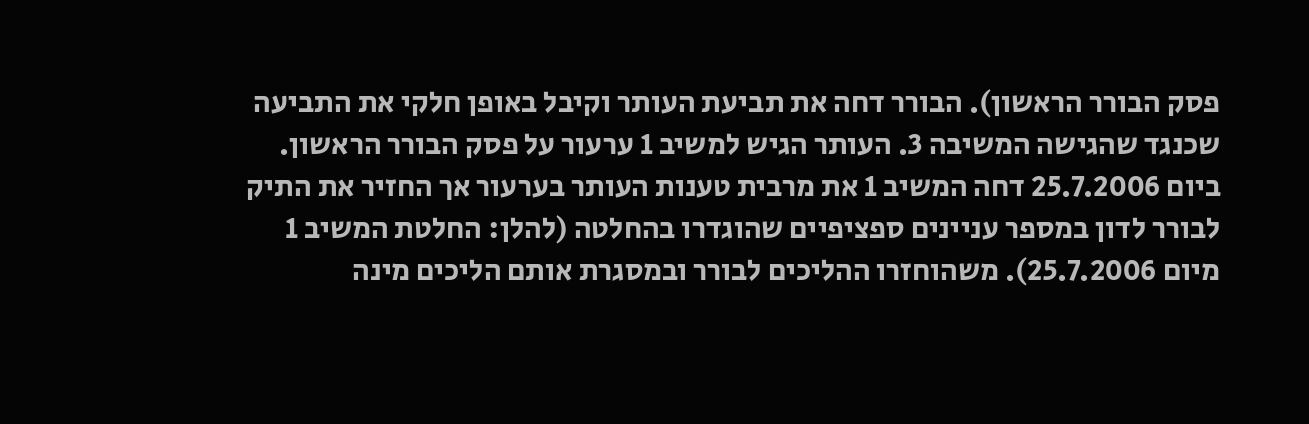פסק הבורר הראשון). הבורר דחה את תביעת העותר וקיבל באופן חלקי את התביעה שכנגד שהגישה המשיבה 3. העותר הגיש למשיב 1 ערעור על פסק הבורר הראשון. ביום 25.7.2006 דחה המשיב 1 את מרבית טענות העותר בערעור אך החזיר את התיק לבורר לדון במספר עניינים ספציפיים שהוגדרו בהחלטה (להלן: החלטת המשיב 1 מיום 25.7.2006). משהוחזרו ההליכים לבורר ובמסגרת אותם הליכים מינה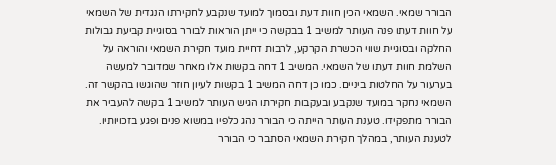הבורר שמאי. השמאי הכין חוות דעת ובסמוך למועד שנקבע לחקירתו הנגדית של השמאי על חוות דעתו פנה העותר למשיב 1 בבקשה כי ייתן הוראות לבורר בסוגיית קביעת גבולות החלקה ובסוגיית שווי הכשרת הקרקע, לרבות דחיית מועד חקירת השמאי והוראה על השלמת חוות דעתו של השמאי. המשיב 1 דחה בקשות אלו מאחר שמדובר למעשה בערעור על החלטות ביניים. כמו כן דחה המשיב 1 בקשות לעיון חוזר שהוגשו בהקשר זה. השמאי נחקר במועד שנקבע ובעקבות חקירתו הגיש העותר למשיב 1 בקשה להעביר את הבורר מתפקידו. טענת העותר הייתה כי הבורר נהג כלפיו במשוא פנים ופגע בזכויותיו. לטענת העותר, במהלך חקירת השמאי הסתבר כי הבורר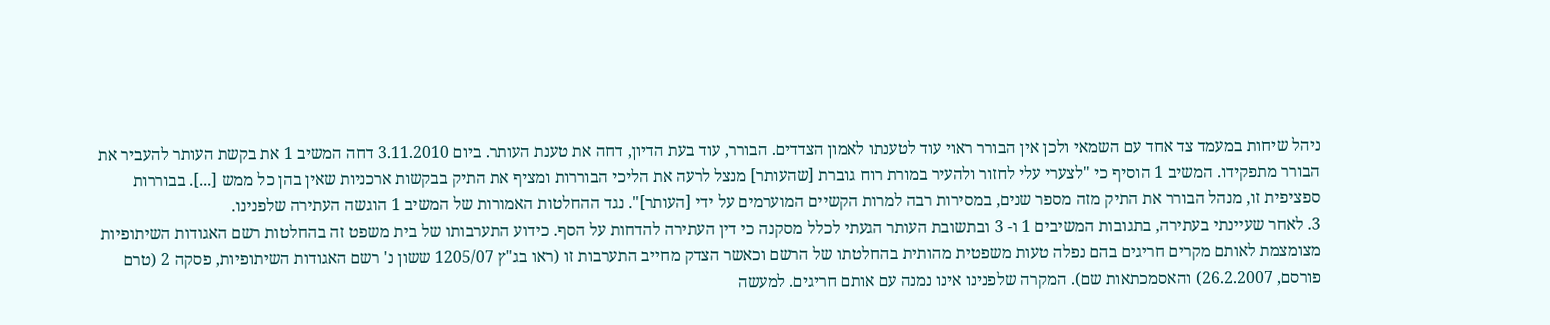ניהל שיחות במעמד צד אחד עם השמאי ולכן אין הבורר ראוי עוד לטענתו לאמון הצדדים. הבורר, עוד בעת הדיון, דחה את טענת העותר. ביום 3.11.2010 דחה המשיב 1 את בקשת העותר להעביר את הבורר מתפקידו. המשיב 1 הוסיף כי "לצערי עלי לחזור ולהעיר במורת רוח גוברת [שהעותר] מנצל לרעה את הליכי הבוררות ומציף את התיק בבקשות ארכניות שאין בהן כל ממש [...]. בבוררות ספציפית זו, מנהל הבורר את התיק מזה מספר שנים, במסירות רבה למרות הקשיים המוערמים על ידי [העותר]". נגד ההחלטות האמורות של המשיב 1 הוגשה העתירה שלפנינו.
3. לאחר שעיינתי בעתירה, בתגובות המשיבים 1 ו- 3 ובתשובת העותר הגעתי לכלל מסקנה כי דין העתירה להדחות על הסף. כידוע התערבותו של בית משפט זה בהחלטות רשם האגודות השיתופיות מצומצמת לאותם מקרים חריגים בהם נפלה טעות משפטית מהותית בהחלטתו של הרשם וכאשר הצדק מחייב התערבות זו (ראו בג"ץ 1205/07 ששון נ' רשם האגודות השיתופיות, פסקה 2 (טרם פורסם, 26.2.2007) והאסמכתאות שם). המקרה שלפנינו אינו נמנה עם אותם חריגים. למעשה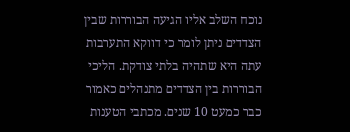נוכח השלב אליו הגיעה הבוררות שבין הצדדים ניתן לומר כי דווקא התערבות עתה היא שתהיה בלתי צודקת. הליכי הבוררות בין הצדדים מתנהלים כאמור כבר כמעט 10 שנים. מכתבי הטענות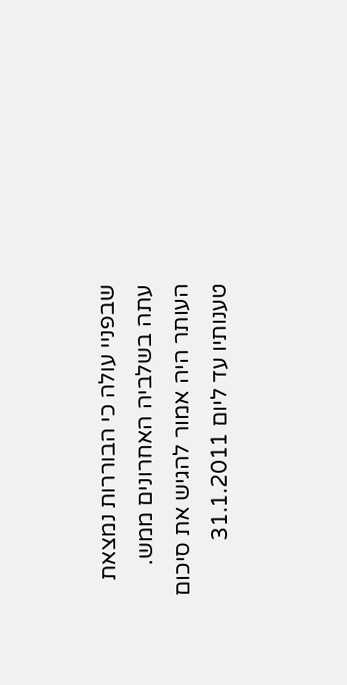שבפניי עולה כי הבוררות נמצאת עתה בשלביה האחרונים ממש. העותר היה אמור להגיש את סיכום טענותיו עד ליום 31.1.2011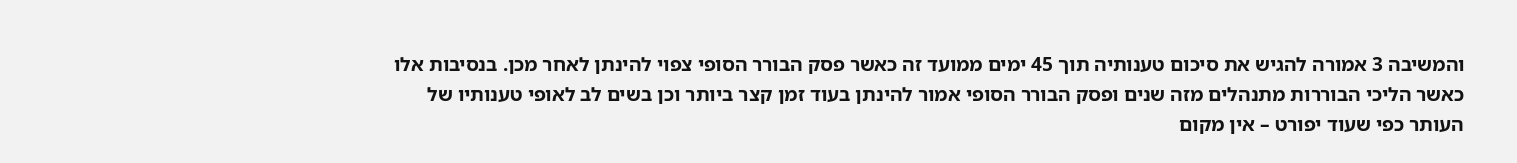והמשיבה 3 אמורה להגיש את סיכום טענותיה תוך 45 ימים ממועד זה כאשר פסק הבורר הסופי צפוי להינתן לאחר מכן. בנסיבות אלו כאשר הליכי הבוררות מתנהלים מזה שנים ופסק הבורר הסופי אמור להינתן בעוד זמן קצר ביותר וכן בשים לב לאופי טענותיו של העותר כפי שעוד יפורט – אין מקום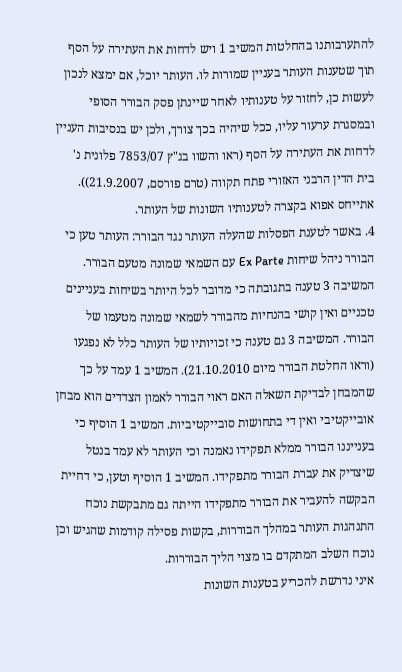להתערבותנו בהחלטות המשיב 1 ויש לדחות את העתירה על הסף תוך שטענות העותר בעניין שמורות לו. העותר יוכל, אם ימצא לנכון לעשות כן, לחזור על טענותיו לאחר שיינתן פסק הבורר הסופי ובמסגרת ערעור עליו, ככל שיהיה בכך צורך, ולכן יש בנסיבות העניין לדחות את העתירה על הסף (ראו והשוו בג"ץ 7853/07 פלונית נ' בית הדין הרבני האזורי פתח תקווה (טרם פורסם, 21.9.2007)). אתייחס אפוא בקצרה לטענותיו השונות של העותר.
4. באשר לטענת הפסלות שהעלה העותר נגד הבורר: העותר טען כי הבורר ניהל שיחות Ex Parte עם השמאי שמונה מטעם הבורר. המשיבה 3 טענה בתגובתה כי מדובר לכל היותר בשיחות בעניינים טכניים ואין קושי בהנחיות מהבורר לשמאי שמונה מטעמו של הבורר. המשיבה 3 גם טענה כי זכויותיו של העותר כלל לא נפגעו (וראו החלטת הבורר מיום 21.10.2010). המשיב 1 עמד על כך שהמבחן לבדיקת השאלה האם ראוי הבורר לאמון הצדדים הוא מבחן אובייקטיבי ואין די בתחושות סובייקטיביות. המשיב 1 הוסיף כי בענייננו הבורר ממלא תפקידו נאמנה וכי העותר לא עמד בנטל שיצדיק את עברת הבורר מתפקידו. המשיב 1 הוסיף וטען, כי דחיית הבקשה להעביר את הבורר מתפקידו הייתה גם מתבקשת נוכח התנהגות העותר במהלך הבוררות, בקשות פסילה קודמות שהגיש וכן נוכח השלב המתקדם בו מצוי הליך הבוררות.
איני נדרשת להכריע בטענות השונות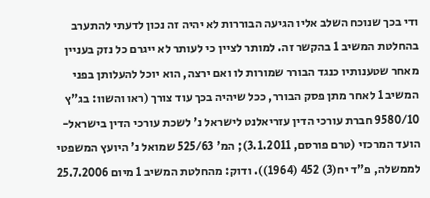ודי בכך שנוכח השלב אליו הגיעה הבוררות לא יהיה זה נכון לדעתי להתערב בהחלטת המשיב 1 בהקשר זה. למותר לציין כי לעותר לא ייגרם כל נזק בעניין מאחר שטענותיו כנגד הבורר שמורות לו ואם ירצה, הוא יוכל להעלותן בפני המשיב 1 לאחר מתן פסק הבורר, ככל שיהיה בכך עוד צורך (ראו והשוו: בג"ץ 9580/10 חברת עורכי הדין עזריאלנט לישראל נ' לשכת עורכי הדין בישראל- הועד המרכזי (טרם פורסם, 3.1.2011); המ' 525/63 שמואל נ' היועץ המשפטי לממשלה, פ"ד יח(3) 452 (1964)). ודוק: מהחלטת המשיב 1 מיום 25.7.2006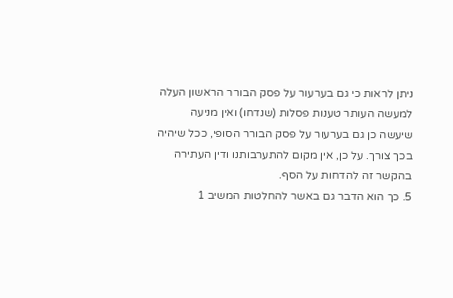ניתן לראות כי גם בערעור על פסק הבורר הראשון העלה למעשה העותר טענות פסלות (שנדחו) ואין מניעה שיעשה כן גם בערעור על פסק הבורר הסופי, ככל שיהיה בכך צורך. על כן, אין מקום להתערבותנו ודין העתירה בהקשר זה להדחות על הסף.
5. כך הוא הדבר גם באשר להחלטות המשיב 1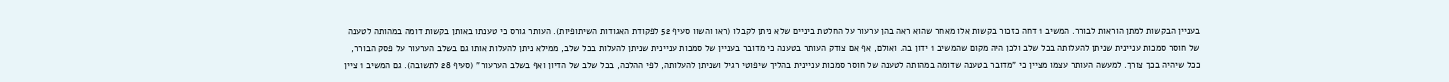בעניין הבקשות למתן הוראות לבורר. המשיב 1 דחה כזכור בקשות אלו מאחר שהוא ראה בהן ערעור על החלטת ביניים שלא ניתן לקבלו (ראו והשוו סעיף 52 לפקודת האגודות השיתופיות). העותר גורס כי טענתו באותן בקשות דומה במהותה לטענה של חוסר סמכות עניינית שניתן להעלותה בכל שלב ולכן היה מקום שהמשיב 1 ידון בה. ואולם, אף אם צודק העותר בטענה כי מדובר בעניין של סמכות עניינית שניתן להעלות בכל שלב, ממילא ניתן להעלות אותו גם בשלב הערעור על פסק הבורר, ככל שיהיה בכך צורך. למעשה העותר עצמו מציין כי "מדובר בטענה שדומה במהותה לטענה של חוסר סמכות עניינית בהליך שיפוטי רגיל ושניתן להעלותה, לפי ההלכה, בכל שלב של הדיון ואף בשלב הערעור" (סעיף 28 לתשובה). גם המשיב 1 ציין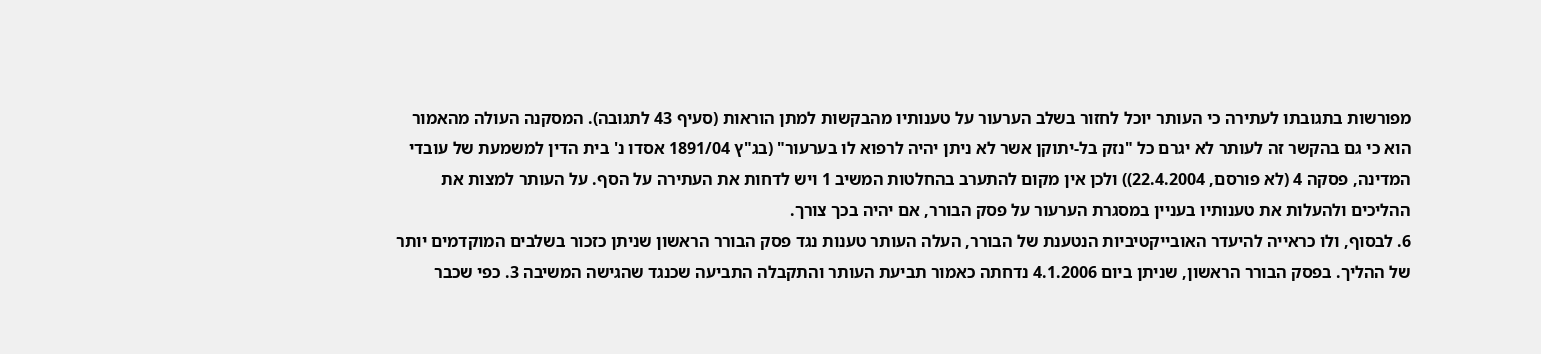מפורשות בתגובתו לעתירה כי העותר יוכל לחזור בשלב הערעור על טענותיו מהבקשות למתן הוראות (סעיף 43 לתגובה). המסקנה העולה מהאמור הוא כי גם בהקשר זה לעותר לא יגרם כל "נזק בל-יתוקן אשר לא ניתן יהיה לרפוא לו בערעור" (בג"ץ 1891/04 אסדו נ' בית הדין למשמעת של עובדי המדינה, פסקה 4 (לא פורסם, 22.4.2004)) ולכן אין מקום להתערב בהחלטות המשיב 1 ויש לדחות את העתירה על הסף. על העותר למצות את ההליכים ולהעלות את טענותיו בעניין במסגרת הערעור על פסק הבורר, אם יהיה בכך צורך.
6. לבסוף, ולו כראייה להיעדר האובייקטיביות הנטענת של הבורר, העלה העותר טענות נגד פסק הבורר הראשון שניתן כזכור בשלבים המוקדמים יותר של ההליך. בפסק הבורר הראשון, שניתן ביום 4.1.2006 נדחתה כאמור תביעת העותר והתקבלה התביעה שכנגד שהגישה המשיבה 3. כפי שכבר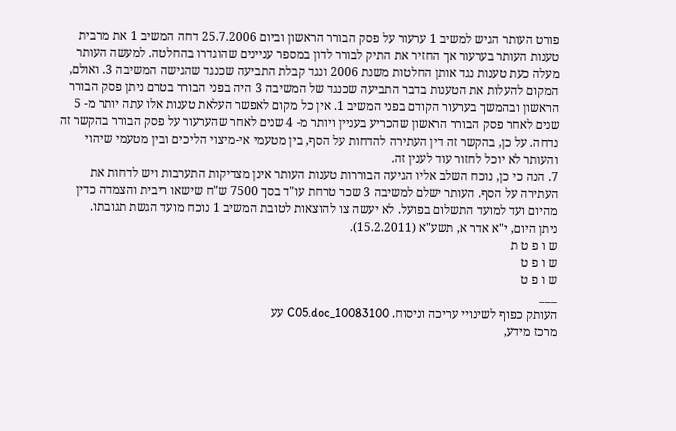פורט העותר הגיש למשיב 1 ערעור על פסק הבורר הראשון וביום 25.7.2006 דחה המשיב 1 את מרבית טענות העותר בערעור אך החזיר את התיק לבורר לדון במספר עניינים שהוגדרו בהחלטה. למעשה העותר מעלה כעת טענות נגד אותן החלטות משנת 2006 ונגד קבלת התביעה שכנגד שהגישה המשיבה 3. ואולם, המקום להעלות את הטענות בדבר התביעה שכנגד של המשיבה 3 היה בפני הבורר בטרם ניתן פסק הבורר הראשון ובהמשך בערעור הקודם בפני המשיב 1. אין כל מקום לאפשר העלאת טענות אלו עתה יותר מ- 5 שנים לאחר פסק הבורר הראשון שהכריע בעניין ויותר מ- 4 שנים לאחר שהערעור על פסק הבורר בהקשר זה נדחה. על כן, בהקשר זה דין העתירה להדחות על הסף, בין מטעמי אי-מיצוי הליכים ובין מטעמי שיהוי והעותר לא יוכל לחזור עוד לענין זה.
7. הנה כי כן, נוכח השלב אליו הגיעה הבוררות טענות העותר אינן מצדיקות התערבות ויש לדחות את העתירה על הסף. העותר ישלם למשיבה 3 שכר טרחת עו"ד בסך 7500 ש"ח שישאו ריבית והצמדה כדין מהיום ועד למועד התשלום בפועל. לא יעשה צו להוצאות לטובת המשיב 1 נוכח מועד הגשת תגובתו.
ניתן היום, י"א אדר א, תשע"א (15.2.2011).
ש ו פ ט ת
ש ו פ ט
ש ו פ ט
___
העותק כפוף לשינויי עריכה וניסוח. 10083100_C05.doc עע
מרכז מידע,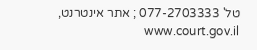טל' 077-2703333 ; אתר אינטרנט, www.court.gov.il